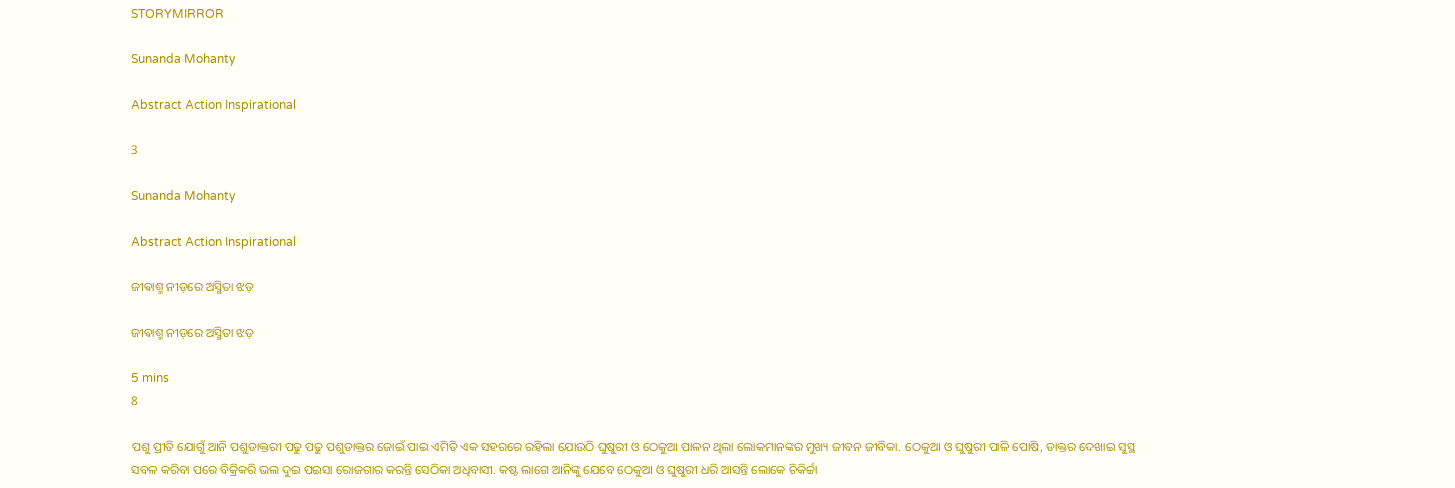STORYMIRROR

Sunanda Mohanty

Abstract Action Inspirational

3

Sunanda Mohanty

Abstract Action Inspirational

ଜୀଵାଶ୍ମ ନୀଡ଼ରେ ଅସ୍ମିତା ଝଡ଼

ଜୀଵାଶ୍ମ ନୀଡ଼ରେ ଅସ୍ମିତା ଝଡ଼

5 mins
8

ପଶୁ ପ୍ରୀତି ଯୋଗୁଁ ଆନି ପଶୁଡାକ୍ତରୀ ପଢୁ ପଢୁ ପଶୁଡାକ୍ତର ଜୋଇଁ ପାଇ ଏମିତି ଏକ ସହରରେ ରହିଲା ଯୋଉଠି ଘୁଷୁରୀ ଓ ଠେକୁଆ ପାଳନ ଥିଲା ଲୋକମାନଙ୍କର ମୁଖ୍ୟ ଜୀବନ ଜୀବିକା. ଠେକୁଆ ଓ ଘୁଷୁରୀ ପାଳି ପୋଷି, ଡାକ୍ତର ଦେଖାଇ ସୁସ୍ଥ ସବଳ କରିବା ପରେ ବିକ୍ରିକରି ଭଲ ଦୁଇ ପଇସା ରୋଜଗାର କରନ୍ତି ସେଠିକା ଅଧିବାସୀ. କଷ୍ଟ ଲାଗେ ଆନିଙ୍କୁ ଯେବେ ଠେକୁଆ ଓ ଘୁଷୁରୀ ଧରି ଆସନ୍ତି ଲୋକେ ଚିକିର୍ଚ୍ଚା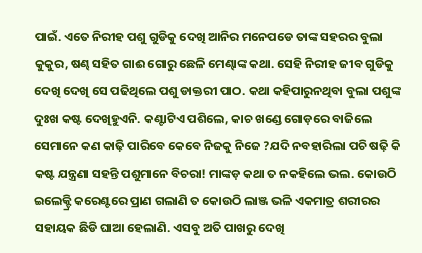ପାଇଁ. ଏତେ ନିରୀହ ପଶୁ ଗୁଡିକୁ ଦେଖି ଆନିର ମନେପଡେ ତାଙ୍କ ସହରର ବୁଲା କୁକୁର, ଷଣ୍ଢ ସହିତ ଗାଈ ଗୋରୁ ଛେଳି ମେଣ୍ଢାଙ୍କ କଥା. ସେହି ନିରୀହ ଜୀବ ଗୁଡିକୁ ଦେଖି ଦେଖି ସେ ପଢିଥିଲେ ପଶୁ ଡାକ୍ତରୀ ପାଠ. କଥା କହିପାରୁନଥିବା ବୁଲା ପଶୁଙ୍କ ଦୁଃଖ କଷ୍ଟ ଦେଖିହୁଏନି. କଣ୍ଟାଟିଏ ପଶିଲେ, କାଚ ଖଣ୍ଡେ ଗୋଡ଼ରେ ବାଜିଲେ ସେମାନେ କଣ କାଢ଼ି ପାରିବେ କେବେ ନିଜକୁ ନିଜେ ?ଯଦି ନବହାରିଲା ପଚି ଷଢ଼ି କି କଷ୍ଟ ଯନ୍ତ୍ରଣା ସହନ୍ତି ପଶୁମାନେ ବିଚରା! ମାଙ୍କଡ଼ କଥା ତ ନକହିଲେ ଭଲ. କୋଉଠି ଇଲେକ୍ଟ୍ରି କରେଣ୍ଟରେ ପ୍ରାଣ ଗଲାଣି ତ କୋଉଠି ଲାଞ୍ଜ ଭଳି ଏକମାତ୍ର ଶରୀରର ସହାୟକ ଛିଡି ଘାଆ ହେଲାଣି. ଏସବୁ ଅତି ପାଖରୁ ଦେଖି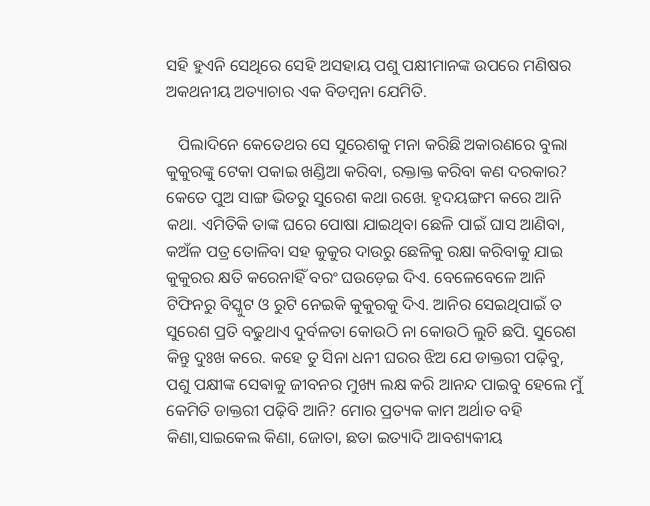ସହି ହୁଏନି ସେଥିରେ ସେହି ଅସହାୟ ପଶୁ ପକ୍ଷୀମାନଙ୍କ ଉପରେ ମଣିଷର ଅକଥନୀୟ ଅତ୍ୟାଚାର ଏକ ବିଡମ୍ବନା ଯେମିତି.

   ପିଲାଦିନେ କେତେଥର ସେ ସୁରେଶକୁ ମନା କରିଛି ଅକାରଣରେ ବୁଲା କୁକୁରଙ୍କୁ ଟେକା ପକାଇ ଖଣ୍ଡିଆ କରିବା, ରକ୍ତାକ୍ତ କରିବା କଣ ଦରକାର? କେତେ ପୁଅ ସାଙ୍ଗ ଭିତରୁ ସୁରେଶ କଥା ରଖେ. ହୃଦୟଙ୍ଗମ କରେ ଆନି କଥା. ଏମିତିକି ତାଙ୍କ ଘରେ ପୋଷା ଯାଇଥିବା ଛେଳି ପାଇଁ ଘାସ ଆଣିବା, କଅଁଳ ପତ୍ର ତୋଳିବା ସହ କୁକୁର ଦାଉରୁ ଛେଳିକୁ ରକ୍ଷା କରିବାକୁ ଯାଇ କୁକୁରର କ୍ଷତି କରେନାହିଁ ବରଂ ଘଉଡ଼େଇ ଦିଏ. ବେଳେବେଳେ ଆନି ଟିଫିନରୁ ବିସ୍କୁଟ ଓ ରୁଟି ନେଇକି କୁକୁରକୁ ଦିଏ. ଆନିର ସେଇଥିପାଇଁ ତ ସୁରେଶ ପ୍ରତି ବଢୁଥାଏ ଦୁର୍ବଳତା କୋଉଠି ନା କୋଉଠି ଲୁଚି ଛପି. ସୁରେଶ କିନ୍ତୁ ଦୁଃଖ କରେ. କହେ ତୁ ସିନା ଧନୀ ଘରର ଝିଅ ଯେ ଡାକ୍ତରୀ ପଢ଼ିବୁ, ପଶୁ ପକ୍ଷୀଙ୍କ ସେଵାକୁ ଜୀବନର ମୁଖ୍ୟ ଲକ୍ଷ କରି ଆନନ୍ଦ ପାଇବୁ ହେଲେ ମୁଁ କେମିତି ଡାକ୍ତରୀ ପଢ଼ିବି ଆନି? ମୋର ପ୍ରତ୍ୟକ କାମ ଅର୍ଥାତ ବହି କିଣା,ସାଇକେଲ କିଣା, ଜୋତା, ଛତା ଇତ୍ୟାଦି ଆବଶ୍ୟକୀୟ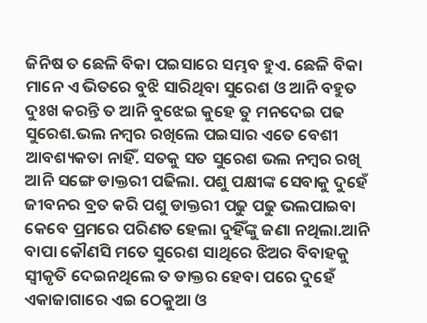ଜିନିଷ ତ ଛେଳି ବିକା ପଇସାରେ ସମ୍ଭବ ହୁଏ. ଛେଳି ବିକା ମାନେ ଏ ଭିତରେ ବୁଝି ସାରିଥିବା ସୁରେଶ ଓ ଆନି ବହୁତ ଦୁଃଖ କରନ୍ତି ତ ଆନି ବୁଝେଇ କୁହେ ତୁ ମନଦେଇ ପଢ ସୁରେଶ.ଭଲ ନମ୍ବର ରଖିଲେ ପଇସାର ଏତେ ବେଶୀ ଆବଶ୍ୟକତା ନାହିଁ. ସତକୁ ସତ ସୁରେଶ ଭଲ ନମ୍ବର ରଖି ଆନି ସଙ୍ଗେ ଡାକ୍ତରୀ ପଢିଲା. ପଶୁ ପକ୍ଷୀଙ୍କ ସେବାକୁ ଦୁହେଁ ଜୀବନର ବ୍ରତ କରି ପଶୁ ଡାକ୍ତରୀ ପଢୁ ପଢୁ ଭଲପାଇବା କେବେ ପ୍ରମରେ ପରିଣତ ହେଲା ଦୁହିଁଙ୍କୁ ଜଣା ନଥିଲା.ଆନି ବାପା କୌଣସି ମତେ ସୁରେଶ ସାଥିରେ ଝିଅର ବିବାହକୁ ସ୍ୱୀକୃତି ଦେଇନଥିଲେ ତ ଡାକ୍ତର ହେବା ପରେ ଦୁହେଁ ଏକାଜାଗାରେ ଏଇ ଠେକୁଆ ଓ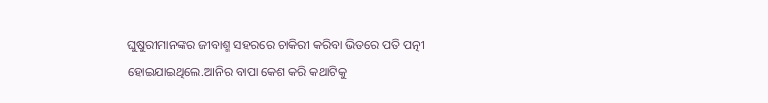ଘୁଷୁରୀମାନଙ୍କର ଜୀବାଶ୍ମ ସହରରେ ଚାକିରୀ କରିବା ଭିତରେ ପତି ପତ୍ନୀ ହୋଇଯାଇଥିଲେ.ଆନିର ବାପା କେଶ କରି କଥାଟିକୁ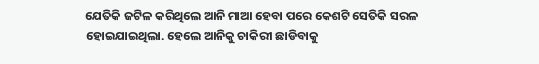ଯେତିକି ଜଟିଳ କରିଥିଲେ ଆନି ମାଆ ହେବା ପରେ କେଶଟି ସେତିକି ସରଳ ହୋଇଯାଇଥିଲା. ହେଲେ ଆନିକୁ ଚାକିରୀ ଛାଡିବାକୁ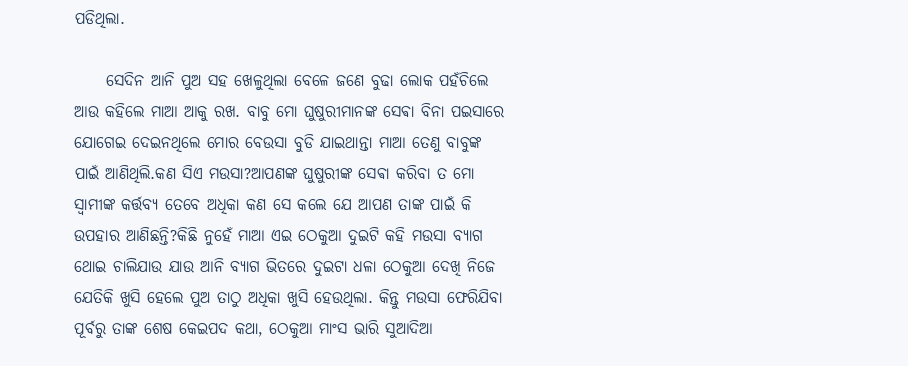ପଡିଥିଲା.

     ସେଦିନ ଆନି ପୁଅ ସହ ଖେଳୁଥିଲା ବେଳେ ଜଣେ ବୁଢା ଲୋକ ପହଁଚିଲେ ଆଉ କହିଲେ ମାଆ ଆକୁ ରଖ. ବାବୁ ମୋ ଘୁଷୁରୀମାନଙ୍କ ସେଵା ବିନା ପଇସାରେ ଯୋଗେଇ ଦେଇନଥିଲେ ମୋର ବେଉସା ବୁଡି ଯାଇଥାନ୍ତା ମାଆ ତେଣୁ ବାବୁଙ୍କ ପାଇଁ ଆଣିଥିଲି.କଣ ସିଏ ମଉସା?ଆପଣଙ୍କ ଘୁଷୁରୀଙ୍କ ସେଵା କରିବା ତ ମୋ ସ୍ୱାମୀଙ୍କ କର୍ତ୍ତବ୍ୟ ତେବେ ଅଧିକା କଣ ସେ କଲେ ଯେ ଆପଣ ତାଙ୍କ ପାଇଁ କି ଉପହାର ଆଣିଛନ୍ତି?କିଛି ନୁହେଁ ମାଆ ଏଇ ଠେକୁଆ ଦୁଇଟି କହି ମଉସା ବ୍ୟାଗ ଥୋଇ ଚାଲିଯାଉ ଯାଉ ଆନି ବ୍ୟାଗ ଭିତରେ ଦୁଇଟା ଧଳା ଠେକୁଆ ଦେଖି ନିଜେ ଯେତିକି ଖୁସି ହେଲେ ପୁଅ ତାଠୁ ଅଧିକା ଖୁସି ହେଉଥିଲା. କିନ୍ତୁ ମଉସା ଫେରିଯିବା ପୂର୍ବରୁ ତାଙ୍କ ଶେଷ କେଇପଦ କଥା, ଠେକୁଆ ମାଂସ ଭାରି ସୁଆଦିଆ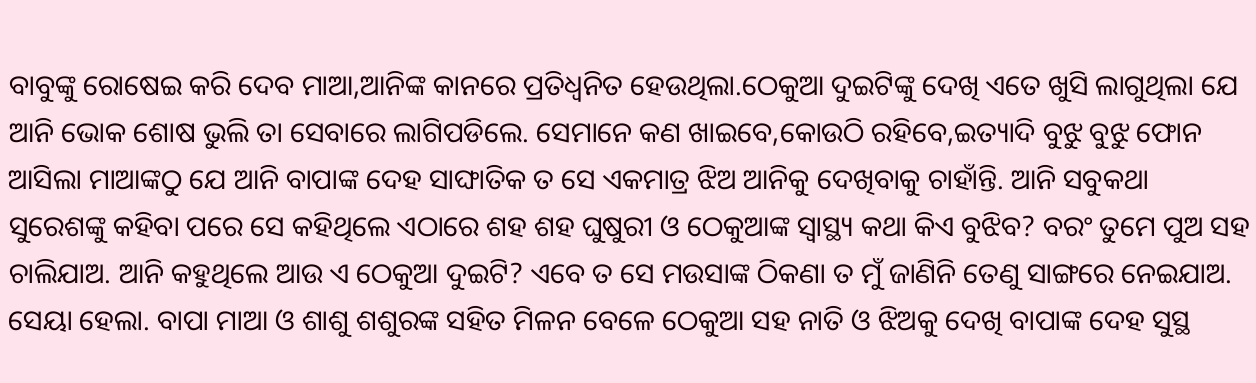ବାବୁଙ୍କୁ ରୋଷେଇ କରି ଦେବ ମାଆ,ଆନିଙ୍କ କାନରେ ପ୍ରତିଧ୍ୱନିତ ହେଉଥିଲା.ଠେକୁଆ ଦୁଇଟିଙ୍କୁ ଦେଖି ଏତେ ଖୁସି ଲାଗୁଥିଲା ଯେ ଆନି ଭୋକ ଶୋଷ ଭୁଲି ତା ସେବାରେ ଲାଗିପଡିଲେ. ସେମାନେ କଣ ଖାଇବେ,କୋଉଠି ରହିବେ,ଇତ୍ୟାଦି ବୁଝୁ ବୁଝୁ ଫୋନ ଆସିଲା ମାଆଙ୍କଠୁ ଯେ ଆନି ବାପାଙ୍କ ଦେହ ସାଙ୍ଘାତିକ ତ ସେ ଏକମାତ୍ର ଝିଅ ଆନିକୁ ଦେଖିବାକୁ ଚାହାଁନ୍ତି. ଆନି ସବୁକଥା ସୁରେଶଙ୍କୁ କହିବା ପରେ ସେ କହିଥିଲେ ଏଠାରେ ଶହ ଶହ ଘୁଷୁରୀ ଓ ଠେକୁଆଙ୍କ ସ୍ୱାସ୍ଥ୍ୟ କଥା କିଏ ବୁଝିବ? ବରଂ ତୁମେ ପୁଅ ସହ ଚାଲିଯାଅ. ଆନି କହୁଥିଲେ ଆଉ ଏ ଠେକୁଆ ଦୁଇଟି? ଏବେ ତ ସେ ମଉସାଙ୍କ ଠିକଣା ତ ମୁଁ ଜାଣିନି ତେଣୁ ସାଙ୍ଗରେ ନେଇଯାଅ. ସେୟା ହେଲା. ବାପା ମାଆ ଓ ଶାଶୁ ଶଶୁରଙ୍କ ସହିତ ମିଳନ ବେଳେ ଠେକୁଆ ସହ ନାତି ଓ ଝିଅକୁ ଦେଖି ବାପାଙ୍କ ଦେହ ସୁସ୍ଥ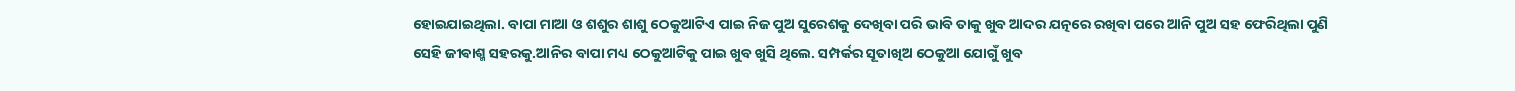ହୋଇଯାଇଥିଲା. ବାପା ମାଆ ଓ ଶଶୁର ଶାଶୁ ଠେକୁଆଟିଏ ପାଇ ନିଜ ପୁଅ ସୁରେଶକୁ ଦେଖିବା ପରି ଭାବି ତାକୁ ଖୁବ ଆଦର ଯତ୍ନରେ ରଖିବା ପରେ ଆନି ପୁଅ ସହ ଫେରିଥିଲା ପୁଣି ସେହି ଜୀଵାଶ୍ମ ସହରକୁ.ଆନିର ବାପା ମଧ୍ୟ ଠେକୁଆଟିକୁ ପାଇ ଖୁବ ଖୁସି ଥିଲେ. ସମ୍ପର୍କର ସୂତାଖିଅ ଠେକୁଆ ଯୋଗୁଁ ଖୁବ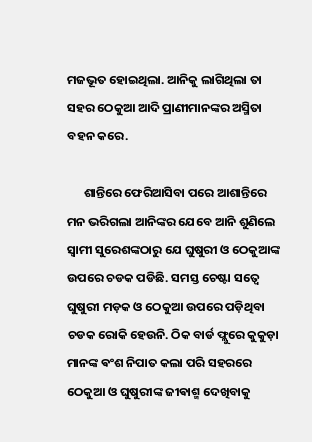ମଜଭୂତ ହୋଇଥିଲା. ଆନିକୁ ଲାଗିଥିଲା ତା ସହର ଠେକୁଆ ଆଦି ପ୍ରାଣୀମାନଙ୍କର ଅସ୍ମିତା ବହନ କରେ.

      ଶାନ୍ତିରେ ଫେରିଆସିବା ପରେ ଆଶାନ୍ତିରେ ମନ ଭରିଗଲା ଆନିଙ୍କର ଯେବେ ଆନି ଶୁଣିଲେ ସ୍ବାମୀ ସୁରେଶଙ୍କଠାରୁ ଯେ ଘୁଷୁରୀ ଓ ଠେକୁଆଙ୍କ ଉପରେ ଚଡକ ପଡିଛି. ସମସ୍ତ ଚେଷ୍ଟା ସତ୍ୱେ ଘୁଷୁରୀ ମଡ଼କ ଓ ଠେକୁଆ ଉପରେ ପଡ଼ିଥିବା ଚଡକ ରୋକି ହେଉନି. ଠିକ ବାର୍ଡ ଫ୍ଲୁରେ କୁକୁଡ଼ା ମାନଙ୍କ ଵଂଶ ନିପାତ କଲା ପରି ସହରରେ ଠେକୁଆ ଓ ଘୁଷୁରୀଙ୍କ ଜୀଵାଶ୍ମ ଦେଖିବାକୁ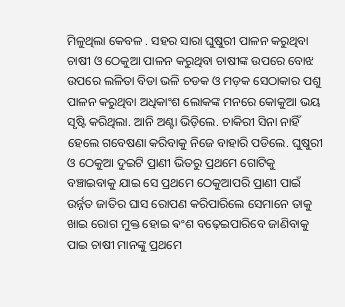ମିଳୁଥିଲା କେବଳ . ସହର ସାରା ଘୁଷୁରୀ ପାଳନ କରୁଥିବା ଚାଷୀ ଓ ଠେକୁଆ ପାଳନ କରୁଥିବା ଚାଷୀଙ୍କ ଉପରେ ବୋଝ ଉପରେ ଲଳିତା ବିଡା ଭଳି ଚଡକ ଓ ମଡ଼କ ସେଠାକାର ପଶୁ ପାଳନ କରୁଥିବା ଅଧିକାଂଶ ଲୋକଙ୍କ ମନରେ କୋକୁଆ ଭୟ ସୃଷ୍ଟି କରିଥିଲା. ଆନି ଅଣ୍ଟା ଭିଡ଼ିଲେ. ଚାକିରୀ ସିନା ନାହିଁ ହେଲେ ଗବେଷଣା କରିବାକୁ ନିଜେ ବାହାରି ପଡିଲେ. ଘୁଷୁରୀ ଓ ଠେକୁଆ ଦୁଇଟି ପ୍ରାଣୀ ଭିତରୁ ପ୍ରଥମେ ଗୋଟିକୁ ବଞ୍ଚାଇବାକୁ ଯାଇ ସେ ପ୍ରଥମେ ଠେକୁଆପରି ପ୍ରାଣୀ ପାଇଁ ଉର୍ନ୍ନତ ଜାତିର ଘାସ ରୋପଣ କରିପାରିଲେ ସେମାନେ ତାକୁ ଖାଇ ରୋଗ ମୁକ୍ତ ହୋଇ ଵଂଶ ବଢ଼େଇପାରିବେ ଜାଣିବାକୁ ପାଇ ଚାଷୀ ମାନଙ୍କୁ ପ୍ରଥମେ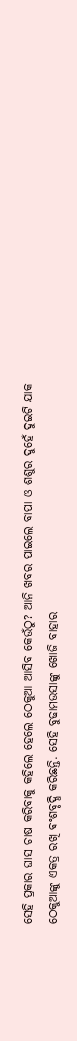ସେହି ପ୍ରକାର ଘାସ ଚାଷ କରିବାକୁ କହିଲେ ହେଲେ ଠେକୁଆ ଆସିବ କେଉଁଠୁ? ଆନି ଖବର ପାଇଲେ ବାପା ଓ ଶଶୁର ଦୁହେଁ ଦୁଇଟି ଯାକ ଠେକୁଆଙ୍କୁ ଏକତ୍ର ରଖି ଵଂଶବୃଦ୍ଧି କରିଛନ୍ତି. ସେହି ବୁଢାମଉସାଙ୍କୁ ଖୋଜି ବାହାର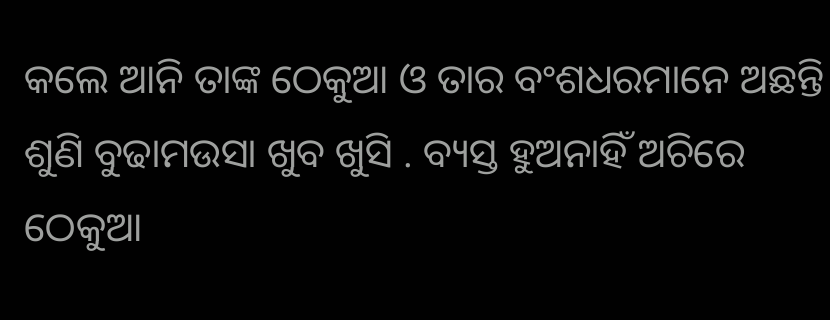କଲେ ଆନି ତାଙ୍କ ଠେକୁଆ ଓ ତାର ବଂଶଧରମାନେ ଅଛନ୍ତି ଶୁଣି ବୁଢାମଉସା ଖୁବ ଖୁସି . ବ୍ୟସ୍ତ ହୁଅନାହିଁ ଅଚିରେ ଠେକୁଆ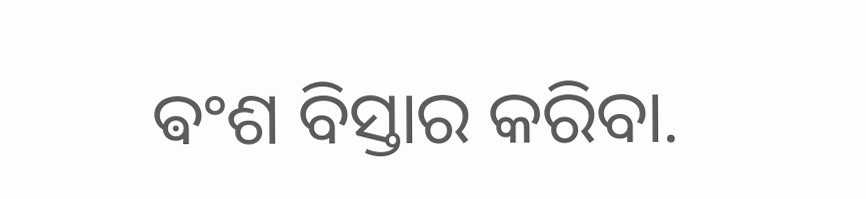ଵଂଶ ବିସ୍ତାର କରିବା.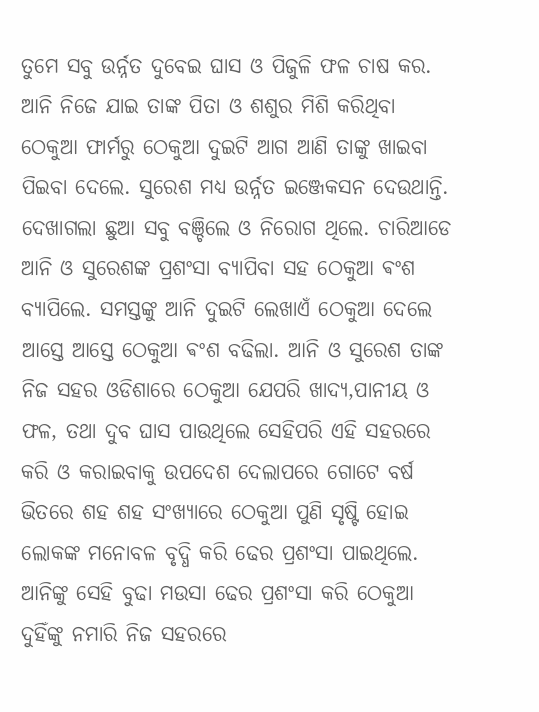ତୁମେ ସବୁ ଉର୍ନ୍ନତ ଦୁବେଇ ଘାସ ଓ ପିଜୁଳି ଫଳ ଚାଷ କର. ଆନି ନିଜେ ଯାଇ ତାଙ୍କ ପିତା ଓ ଶଶୁର ମିଶି କରିଥିବା ଠେକୁଆ ଫାର୍ମରୁ ଠେକୁଆ ଦୁଇଟି ଆଗ ଆଣି ତାଙ୍କୁ ଖାଇବା ପିଇବା ଦେଲେ. ସୁରେଶ ମଧ୍ୟ ଉର୍ନ୍ନତ ଇଞ୍ଜେକସନ ଦେଉଥାନ୍ତି. ଦେଖାଗଲା ଛୁଆ ସବୁ ବଞ୍ଚିଲେ ଓ ନିରୋଗ ଥିଲେ. ଚାରିଆଡେ ଆନି ଓ ସୁରେଶଙ୍କ ପ୍ରଶଂସା ବ୍ୟାପିବା ସହ ଠେକୁଆ ଵଂଶ ବ୍ୟାପିଲେ. ସମସ୍ତଙ୍କୁ ଆନି ଦୁଇଟି ଲେଖାଏଁ ଠେକୁଆ ଦେଲେ ଆସ୍ତେ ଆସ୍ତେ ଠେକୁଆ ଵଂଶ ବଢିଲା. ଆନି ଓ ସୁରେଶ ତାଙ୍କ ନିଜ ସହର ଓଡିଶାରେ ଠେକୁଆ ଯେପରି ଖାଦ୍ୟ,ପାନୀୟ ଓ ଫଳ, ତଥା ଦୁବ ଘାସ ପାଉଥିଲେ ସେହିପରି ଏହି ସହରରେ କରି ଓ କରାଇବାକୁ ଉପଦେଶ ଦେଲାପରେ ଗୋଟେ ବର୍ଷ ଭିତରେ ଶହ ଶହ ସଂଖ୍ୟାରେ ଠେକୁଆ ପୁଣି ସୃଷ୍ଟି ହୋଇ ଲୋକଙ୍କ ମନୋବଳ ବୃଦ୍ଧି କରି ଢେର ପ୍ରଶଂସା ପାଇଥିଲେ. ଆନିଙ୍କୁ ସେହି ବୁଢା ମଉସା ଢେର ପ୍ରଶଂସା କରି ଠେକୁଆ ଦୁହିଁଙ୍କୁ ନମାରି ନିଜ ସହରରେ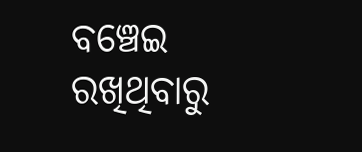ବଞ୍ଚେଇ ରଖିଥିବାରୁ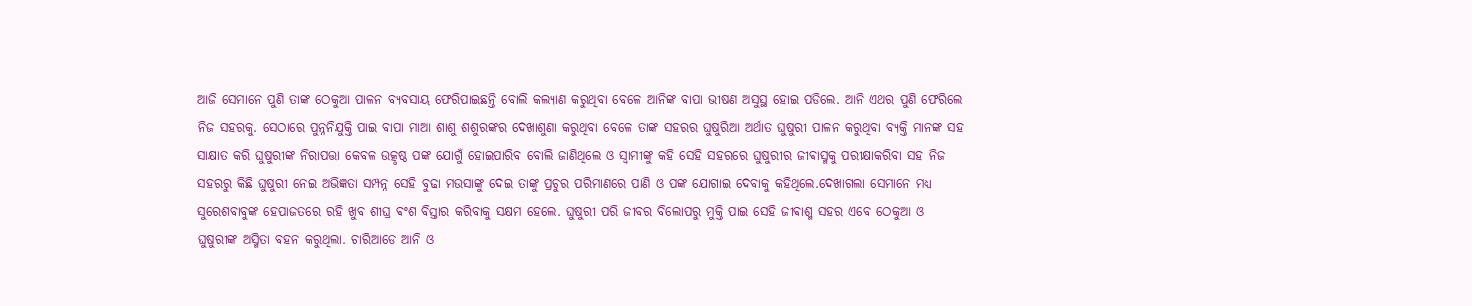ଆଜି ସେମାନେ ପୁଣି ତାଙ୍କ ଠେକୁଆ ପାଳନ ବ୍ୟବସାୟ ଫେରିପାଇଛନ୍ତି ବୋଲି କଲ୍ୟାଣ କରୁଥିବା ବେଳେ ଆନିଙ୍କ ବାପା ଭୀଷଣ ଅସୁସ୍ଥ ହୋଇ ପଡିଲେ. ଆନି ଏଥର ପୁଣି ଫେରିଲେ ନିଜ ସହରକୁ. ସେଠାରେ ପୁନ୍ନନିଯୁକ୍ତି ପାଇ ବାପା ମାଆ ଶାଶୁ ଶଶୁରଙ୍କର ଦେଖାଶୁଣା କରୁଥିବା ବେଳେ ତାଙ୍କ ସହରର ଘୁଷୁରିଆ ଅର୍ଥାତ ଘୁଷୁରୀ ପାଳନ କରୁଥିବା ବ୍ୟକ୍ତି ମାନଙ୍କ ସହ ସାକ୍ଷାତ କରି ଘୁଷୁରୀଙ୍କ ନିରାପତ୍ତା କେବଳ ଉତ୍କୃଷ୍ଠ ପଙ୍କ ଯୋଗୁଁ ହୋଇପାରିବ ବୋଲି ଜାଣିଥିଲେ ଓ ସ୍ୱାମୀଙ୍କୁ କହି ସେହି ସହରରେ ଘୁଷୁରୀର ଜୀଵାସ୍ମକୁ ପରୀକ୍ଷାକରିବା ସହ ନିଜ ସହରରୁ କିଛି ଘୁଷୁରୀ ନେଇ ଅଭିଜ୍ଞତା ସମ୍ପନ୍ନ ସେହି ବୁଢା ମଉସାଙ୍କୁ ଦେଇ ତାଙ୍କୁ ପ୍ରଚୁର ପରିମାଣରେ ପାଣି ଓ ପଙ୍କ ଯୋଗାଇ ଦେବାକୁ କହିଥିଲେ.ଦେଖାଗଲା ସେମାନେ ମଧ୍ୟ ସୁରେଶବାବୁଙ୍କ ହେପାଜତରେ ରହି ଖୁବ ଶୀଘ୍ର ଵଂଶ ବିସ୍ତାର କରିବାକୁ ସକ୍ଷମ ହେଲେ. ଘୁଷୁରୀ ପରି ଜୀବର ବିଲୋପରୁ ମୁକ୍ତି ପାଇ ସେହି ଜୀଵାଶ୍ମ ସହର ଏବେ ଠେକୁଆ ଓ ଘୁଷୁରୀଙ୍କ ଅସ୍ମିତା ବହନ କରୁଥିଲା. ଚାରିଆଡେ ଆନି ଓ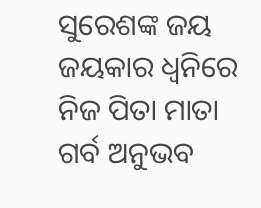ସୁରେଶଙ୍କ ଜୟ ଜୟକାର ଧ୍ୱନିରେ ନିଜ ପିତା ମାତା ଗର୍ବ ଅନୁଭବ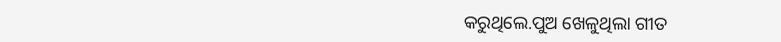କରୁଥିଲେ.ପୁଅ ଖେଳୁଥିଲା ଗୀତ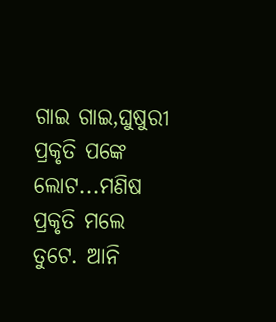ଗାଇ ଗାଇ,ଘୁଷୁରୀ ପ୍ରକୃତି ପଙ୍କେ ଲୋଟ...ମଣିଷ ପ୍ରକୃତି ମଲେ ତୁଟେ. ଆନି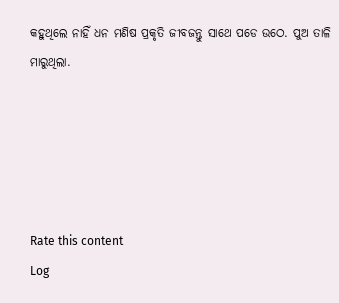କହୁଥିଲେ ନାହିଁ ଧନ ମଣିଷ ପ୍ରକୃତି ଜୀବଜନ୍ତୁ ସାଥେ ପଡେ ଉଠେ. ପୁଅ ତାଳି ମାରୁଥିଲା.





Rate this content
Log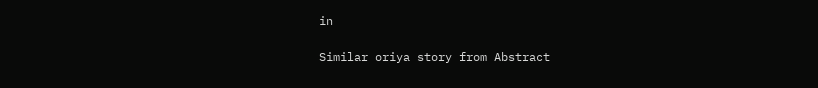in

Similar oriya story from Abstract